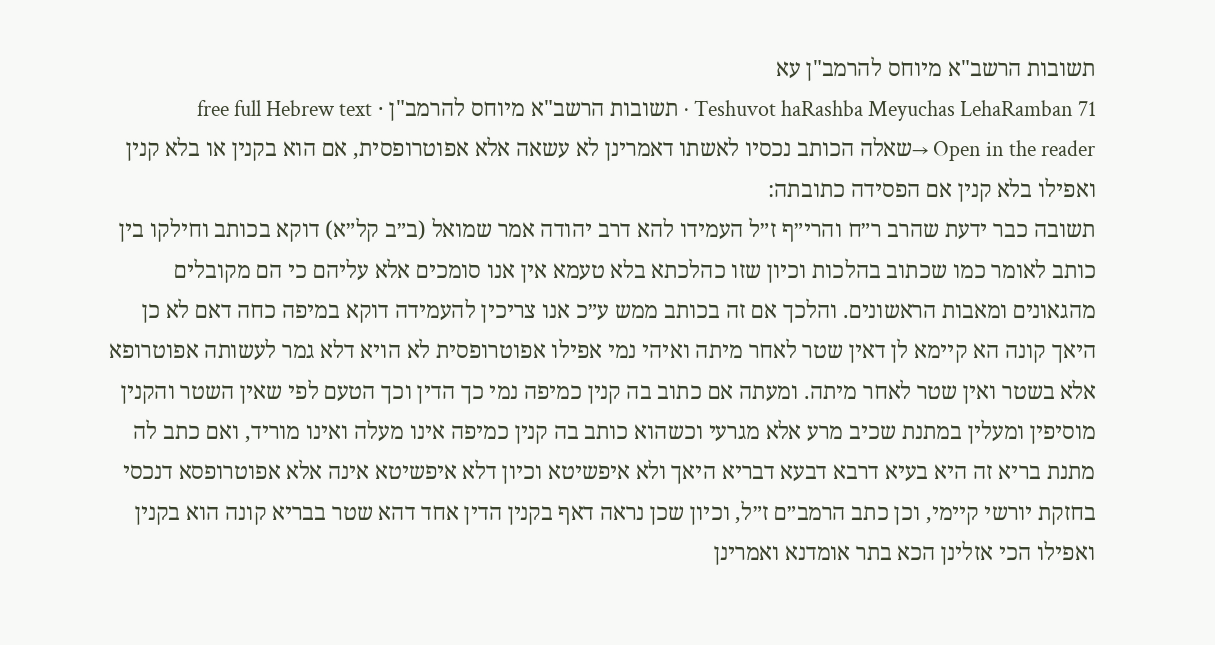תשובות הרשב"א מיוחס להרמב"ן עא
Teshuvot haRashba Meyuchas LehaRamban 71 · תשובות הרשב"א מיוחס להרמב"ן · free full Hebrew text
Open in the reader →שאלה הכותב נכסיו לאשתו דאמרינן לא עשאה אלא אפוטרופסית, אם הוא בקנין או בלא קנין ואפילו בלא קנין אם הפסידה כתובתה:
תשובה כבר ידעת שהרב ר״ח והרי״ף ז״ל העמידו להא דרב יהודה אמר שמואל (ב״ב קל״א) דוקא בכותב וחילקו בין כותב לאומר כמו שכתוב בהלכות וכיון שזו כהלכתא בלא טעמא אין אנו סומכים אלא עליהם כי הם מקובלים מהגאונים ומאבות הראשונים. והלכך אם זה בכותב ממש ע״כ אנו צריכין להעמידה דוקא במיפה כחה דאם לא כן היאך קונה הא קיימא לן דאין שטר לאחר מיתה ואיהי נמי אפילו אפוטרופסית לא הויא דלא גמר לעשותה אפוטרופא אלא בשטר ואין שטר לאחר מיתה. ומעתה אם כתוב בה קנין כמיפה נמי כך הדין וכך הטעם לפי שאין השטר והקנין מוסיפין ומעלין במתנת שכיב מרע אלא מגרעי וכשהוא כותב בה קנין כמיפה אינו מעלה ואינו מוריד, ואם כתב לה מתנת בריא זה היא בעיא דרבא דבעא דבריא היאך ולא איפשיטא וכיון דלא איפשיטא אינה אלא אפוטרופסא דנכסי בחזקת יורשי קיימי, וכן כתב הרמב״ם ז״ל, וכיון שכן נראה דאף בקנין הדין אחד דהא שטר בבריא קונה הוא בקנין ואפילו הכי אזלינן הכא בתר אומדנא ואמרינן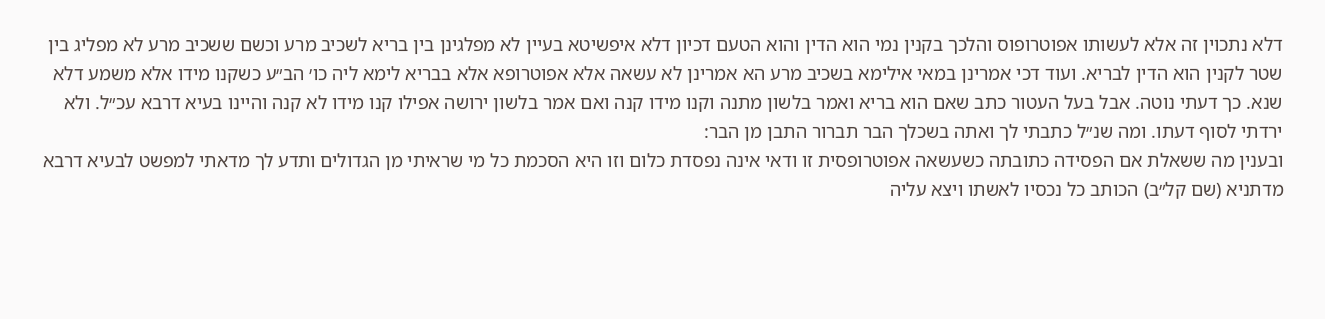דלא נתכוין זה אלא לעשותו אפוטרופוס והלכך בקנין נמי הוא הדין והוא הטעם דכיון דלא איפשיטא בעיין לא מפלגינן בין בריא לשכיב מרע וכשם ששכיב מרע לא מפליג בין שטר לקנין הוא הדין לבריא. ועוד דכי אמרינן במאי אילימא בשכיב מרע הא אמרינן לא עשאה אלא אפוטרופא אלא בבריא לימא ליה כו׳ הב״ע כשקנו מידו אלא משמע דלא שנא. כך דעתי נוטה. אבל בעל העטור כתב שאם הוא בריא ואמר בלשון מתנה וקנו מידו קנה ואם אמר בלשון ירושה אפילו קנו מידו לא קנה והיינו בעיא דרבא עכ״ל. ולא ירדתי לסוף דעתו. ומה שנ״ל כתבתי לך ואתה בשכלך הבר תברור התבן מן הבר:
ובענין מה ששאלת אם הפסידה כתובתה כשעשאה אפוטרופסית זו ודאי אינה נפסדת כלום וזו היא הסכמת כל מי שראיתי מן הגדולים ותדע לך מדאתי למפשט לבעיא דרבא מדתניא (שם קל״ב) הכותב כל נכסיו לאשתו ויצא עליה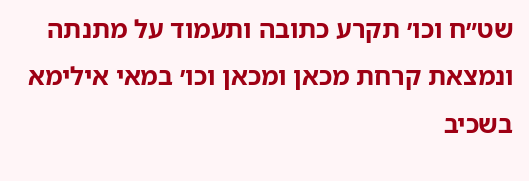שט״ח וכו׳ תקרע כתובה ותעמוד על מתנתה ונמצאת קרחת מכאן ומכאן וכו׳ במאי אילימא בשכיב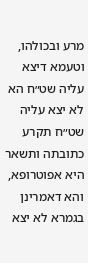מרע ובכולהו, וטעמא דיצא עליה שט״ח הא לא יצא עליה שט״ח תקרע כתובתה ותשאר היא אפוטרופא, והא דאמרינן בגמרא לא יצא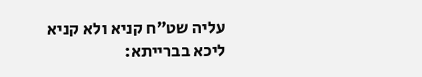עליה שט״ח קניא ולא קניא ליכא בברייתא: